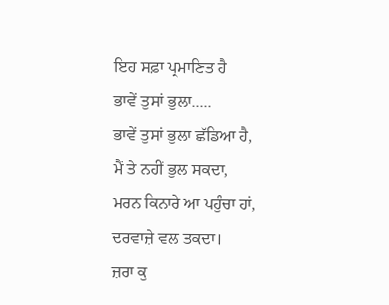ਇਹ ਸਫ਼ਾ ਪ੍ਰਮਾਣਿਤ ਹੈ
ਭਾਵੇਂ ਤੁਸਾਂ ਭੁਲਾ.....
ਭਾਵੇਂ ਤੁਸਾਂ ਭੁਲਾ ਛੱਡਿਆ ਹੈ,
ਮੈਂ ਤੇ ਨਹੀਂ ਭੁਲ ਸਕਦਾ,
ਮਰਨ ਕਿਨਾਰੇ ਆ ਪਹੁੰਚਾ ਹਾਂ,
ਦਰਵਾਜ਼ੇ ਵਲ ਤਕਦਾ।
ਜ਼ਰਾ ਕੁ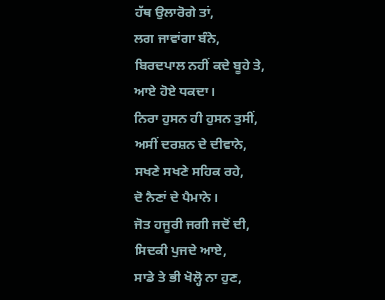ਹੱਥ ਉਲਾਰੋਗੇ ਤਾਂ,
ਲਗ ਜਾਵਾਂਗਾ ਬੰਨੇ,
ਬਿਰਦਪਾਲ ਨਹੀਂ ਕਦੇ ਬੂਹੇ ਤੇ,
ਆਏ ਹੋਏ ਧਕਦਾ।
ਨਿਰਾ ਹੁਸਨ ਹੀ ਹੁਸਨ ਤੁਸੀਂ,
ਅਸੀਂ ਦਰਸ਼ਨ ਦੇ ਦੀਵਾਨੇ,
ਸਖਣੇ ਸਖਣੇ ਸਹਿਕ ਰਹੇ,
ਦੋ ਨੈਣਾਂ ਦੇ ਪੈਮਾਨੇ।
ਜੋਤ ਹਜੂਰੀ ਜਗੀ ਜਦੋਂ ਦੀ,
ਸਿਦਕੀ ਪੁਜਦੇ ਆਏ,
ਸਾਡੇ ਤੇ ਭੀ ਖੋਲ੍ਹੋ ਨਾ ਹੁਣ,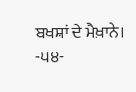ਬਖਸ਼ਾਂ ਦੇ ਮੈਖ਼ਾਨੇ।
-੫੪-